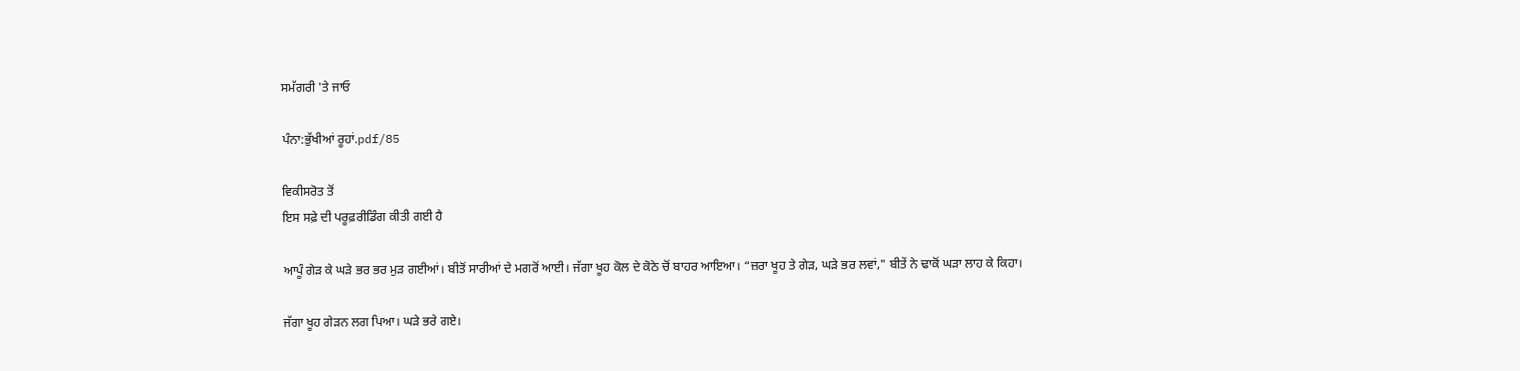ਸਮੱਗਰੀ 'ਤੇ ਜਾਓ

ਪੰਨਾ:ਭੁੱਖੀਆਂ ਰੂਹਾਂ.pdf/85

ਵਿਕੀਸਰੋਤ ਤੋਂ
ਇਸ ਸਫ਼ੇ ਦੀ ਪਰੂਫ਼ਰੀਡਿੰਗ ਕੀਤੀ ਗਈ ਹੈ

ਆਪੂੰ ਗੇੜ ਕੇ ਘੜੇ ਭਰ ਭਰ ਮੁੜ ਗਈਆਂ। ਬੀਤੋਂ ਸਾਰੀਆਂ ਦੇ ਮਗਰੋਂ ਆਈ। ਜੱਗਾ ਖੂਹ ਕੋਲ ਦੇ ਕੋਠੇ ਚੋਂ ਬਾਹਰ ਆਇਆ। “ਜ਼ਰਾ ਖੂਹ ਤੇ ਗੇੜ, ਘੜੇ ਭਰ ਲਵਾਂ," ਬੀਤੇਂ ਨੇ ਢਾਕੋਂ ਘੜਾ ਲਾਹ ਕੇ ਕਿਹਾ।

ਜੱਗਾ ਖੂਹ ਗੇੜਨ ਲਗ ਪਿਆ। ਘੜੇ ਭਰੇ ਗਏ।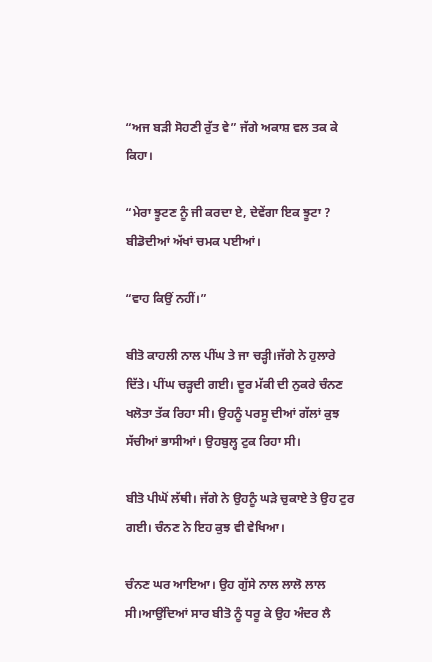“ਅਜ ਬੜੀ ਸੋਹਣੀ ਰੁੱਤ ਵੇ” ਜੱਗੇ ਅਕਾਸ਼ ਵਲ ਤਕ ਕੇ ਕਿਹਾ।

“ਮੇਰਾ ਝੂਟਣ ਨੂੰ ਜੀ ਕਰਦਾ ਏ, ਦੇਵੇਂਗਾ ਇਕ ਝੂਟਾ ? ਬੀਡੋਦੀਆਂ ਅੱਖਾਂ ਚਮਕ ਪਈਆਂ।

“ਵਾਹ ਕਿਉਂ ਨਹੀਂ।”

ਬੀਤੋ ਕਾਹਲੀ ਨਾਲ ਪੀਂਘ ਤੇ ਜਾ ਚੜ੍ਹੀ।ਜੱਗੇ ਨੇ ਹੁਲਾਰੇ ਦਿੱਤੇ। ਪੀਂਘ ਚੜ੍ਹਦੀ ਗਈ। ਦੂਰ ਮੱਕੀ ਦੀ ਨੁਕਰੇ ਚੰਨਣ ਖਲੋਤਾ ਤੱਕ ਰਿਹਾ ਸੀ। ਉਹਨੂੰ ਪਰਸੂ ਦੀਆਂ ਗੱਲਾਂ ਕੁਝ ਸੱਚੀਆਂ ਭਾਸੀਆਂ। ਉਹਬੁਲ੍ਹ ਟੁਕ ਰਿਹਾ ਸੀ।

ਬੀਤੋ ਪੀਘੋਂ ਲੱਥੀ। ਜੱਗੇ ਨੇ ਉਹਨੂੰ ਘੜੇ ਚੁਕਾਏ ਤੇ ਉਹ ਟੁਰ ਗਈ। ਚੰਨਣ ਨੇ ਇਹ ਕੁਝ ਵੀ ਵੇਖਿਆ।

ਚੰਨਣ ਘਰ ਆਇਆ। ਉਹ ਗੁੱਸੇ ਨਾਲ ਲਾਲੋ ਲਾਲ ਸੀ।ਆਉਂਦਿਆਂ ਸਾਰ ਬੀਤੋ ਨੂੰ ਧਰੂ ਕੇ ਉਹ ਅੰਦਰ ਲੈ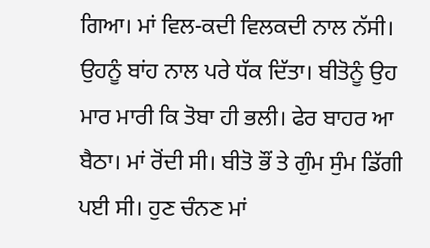ਗਿਆ। ਮਾਂ ਵਿਲ-ਕਦੀ ਵਿਲਕਦੀ ਨਾਲ ਨੱਸੀ। ਉਹਨੂੰ ਬਾਂਹ ਨਾਲ ਪਰੇ ਧੱਕ ਦਿੱਤਾ। ਬੀਤੋਨੂੰ ਉਹ ਮਾਰ ਮਾਰੀ ਕਿ ਤੋਬਾ ਹੀ ਭਲੀ। ਫੇਰ ਬਾਹਰ ਆ ਬੈਠਾ। ਮਾਂ ਰੋਂਦੀ ਸੀ। ਬੀਤੋ ਭੌਂ ਤੇ ਗੁੰਮ ਸੁੰਮ ਡਿੱਗੀ ਪਈ ਸੀ। ਹੁਣ ਚੰਨਣ ਮਾਂ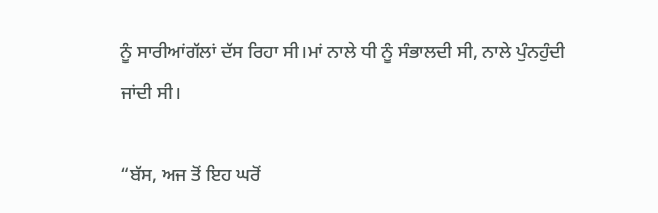ਨੂੰ ਸਾਰੀਆਂਗੱਲਾਂ ਦੱਸ ਰਿਹਾ ਸੀ।ਮਾਂ ਨਾਲੇ ਧੀ ਨੂੰ ਸੰਭਾਲਦੀ ਸੀ, ਨਾਲੇ ਪੁੰਨਹੁੰਦੀ ਜਾਂਦੀ ਸੀ।

“ਬੱਸ, ਅਜ ਤੋਂ ਇਹ ਘਰੋਂ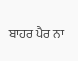ਬਾਹਰ ਪੈਰ ਨਾ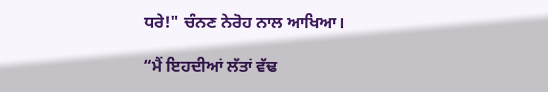ਧਰੇ!" ਚੰਨਣ ਨੇਰੋਹ ਨਾਲ ਆਖਿਆ।

“ਮੈਂ ਇਹਦੀਆਂ ਲੱਤਾਂ ਵੱਢ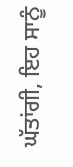ਘੱਤਾਂਗੀ, ਇਹ ਸਾਨੂੰ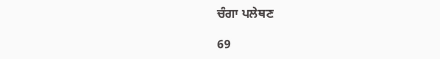ਚੰਗਾ ਪਲੇਥਣ

69